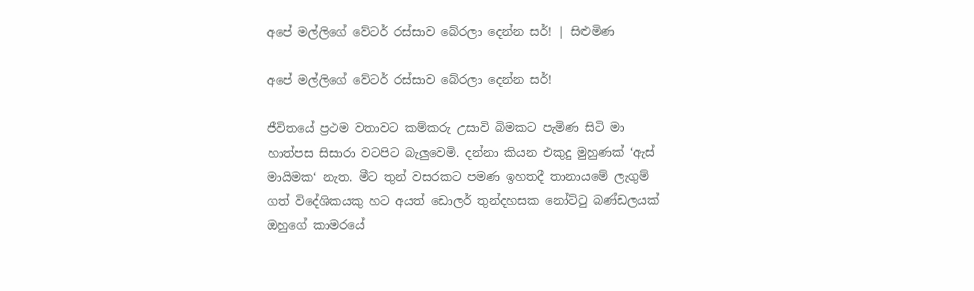අපේ මල්ලිගේ වේටර් රස්සාව බේරලා දෙන්න සර්! | සිළුමිණ

අපේ මල්ලිගේ වේටර් රස්සාව බේරලා දෙන්න සර්!

ජීවිතයේ ප්‍රථම වතාවට කම්කරු උසාවි බිමකට පැමිණ සිටි මා හාත්පස සිසාරා වටපිට බැලුවෙමි. දන්නා කියන එකුදු මුහුණක් ‘ඇස් මායිමක‘ නැත. මීට තුන් වසරකට පමණ ඉහතදී තානායමේ ලැගුම් ගත් විදේශිකයකු හට අයත් ඩොලර් තුන්දහසක නෝට්ටු බණ්ඩලයක් ඔහුගේ කාමරයේ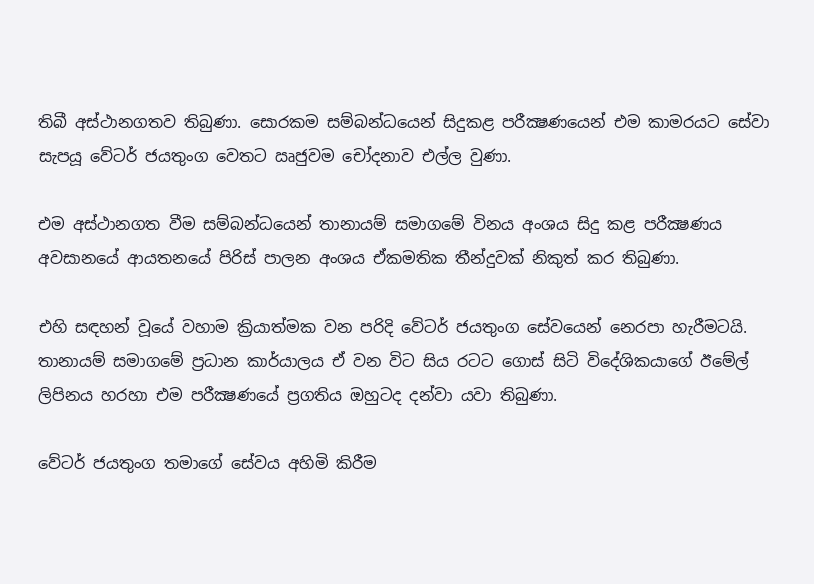තිබී අස්ථානගතව තිබුණා. සොරකම සම්බන්ධයෙන් සිදුකළ පරීක්‍ෂණයෙන් එම කාමරයට සේවා සැපයූ වේටර් ජයතුංග වෙතට ඍජුවම චෝදනාව එල්ල වුණා.

එම අස්ථානගත වීම සම්බන්ධයෙන් තානායම් සමාගමේ විනය අංශය සිදු කළ පරීක්‍ෂණය අවසානයේ ආයතනයේ පිරිස් පාලන අංශය ඒකමතික තීන්දුවක් නිකුත් කර තිබුණා.

එහි සඳහන් වූයේ වහාම ක්‍රියාත්මක වන පරිදි වේටර් ජයතුංග සේවයෙන් නෙරපා හැරීමටයි. තානායම් සමාගමේ ප්‍රධාන කාර්යාලය ඒ වන විට සිය රටට ගොස් සිටි විදේශිකයාගේ ඊමේල් ලිපිනය හරහා එම පරීක්‍ෂණයේ ප්‍රගතිය ඔහුටද දන්වා යවා තිබුණා.

වේටර් ජයතුංග තමාගේ සේවය අහිමි කිරීම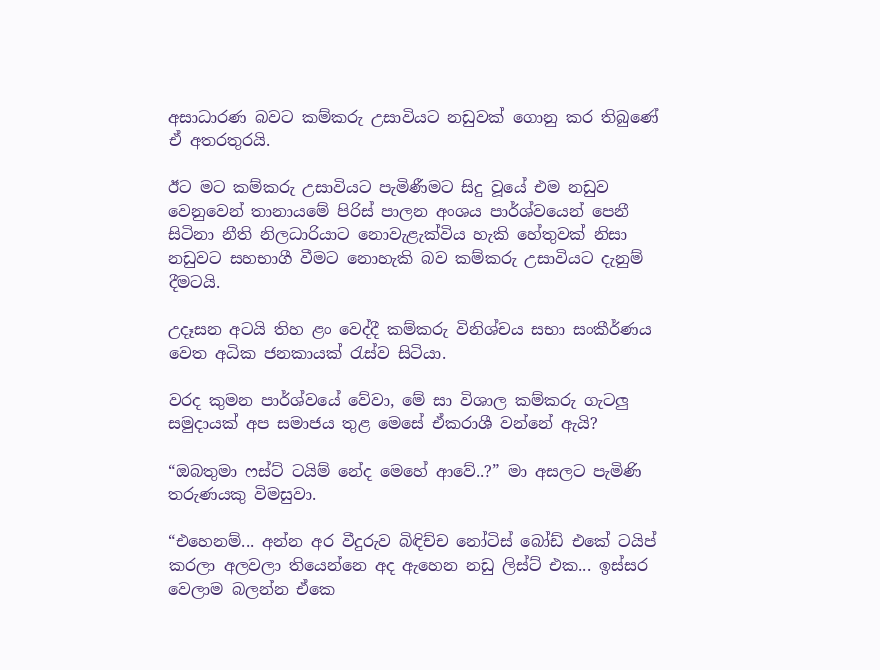අසාධාරණ බවට කම්කරු උසාවියට නඩුවක් ගොනු කර තිබුණේ ඒ අතරතුරයි.

ඊට මට කම්කරු උසාවියට පැමිණීමට සිදු වූයේ එම නඩුව වෙනුවෙන් තානායමේ පිරිස් පාලන අංශය පාර්ශ්වයෙන් පෙනී සිටිනා නීති නිලධාරියාට නොවැළැක්විය හැකි හේතුවක් නිසා නඩුවට සහභාගී වීමට නොහැකි බව කම්කරු උසාවියට දැනුම් දීමටයි.

උදෑසන අටයි තිහ ළං වෙද්දී කම්කරු විනිශ්චය සභා සංකීර්ණය වෙත අධික ජනකායක් රැස්ව සිටියා.

වරද කුමන පාර්ශ්වයේ වේවා, මේ සා විශාල කම්කරු ගැටලු සමුදායක් අප සමාජය තුළ මෙසේ ඒකරාශී වන්නේ ඇයි?

“ඔබතුමා ෆස්ට් ටයිම් නේද මෙහේ ආවේ..?” මා අසලට පැමිණි තරුණයකු විමසුවා.

“එහෙනම්... අන්න අර වීදුරුව බිඳිච්ච නෝටිස් බෝඩ් එකේ ටයිප් කරලා අලවලා තියෙන්නෙ අද ඇහෙන නඩු ලිස්ට් එක... ඉස්සර වෙලාම බලන්න ඒකෙ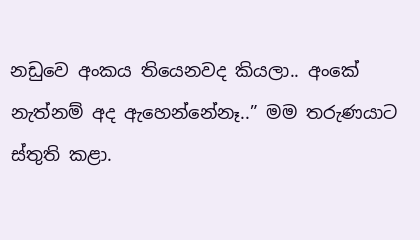නඩුවෙ අංකය තියෙනවද කියලා.. අංකේ නැත්නම් අද ඇහෙන්නේනෑ..” මම තරුණයාට ස්තුති කළා.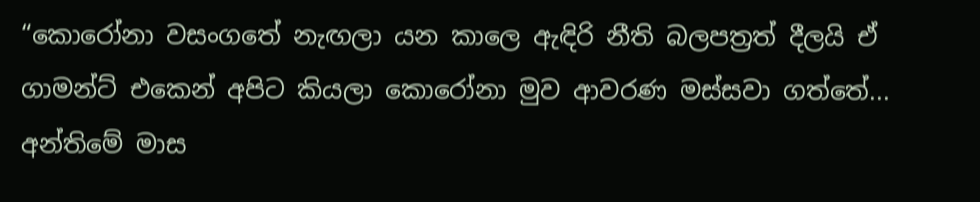“කොරෝනා වසංගතේ නැඟලා යන කාලෙ ඇඳිරි නීති බලපත්‍රත් දීලයි ඒ ගාමන්ට් එකෙන් අපිට කියලා කොරෝනා මුව ආවරණ මස්සවා ගත්තේ... අන්තිමේ මාස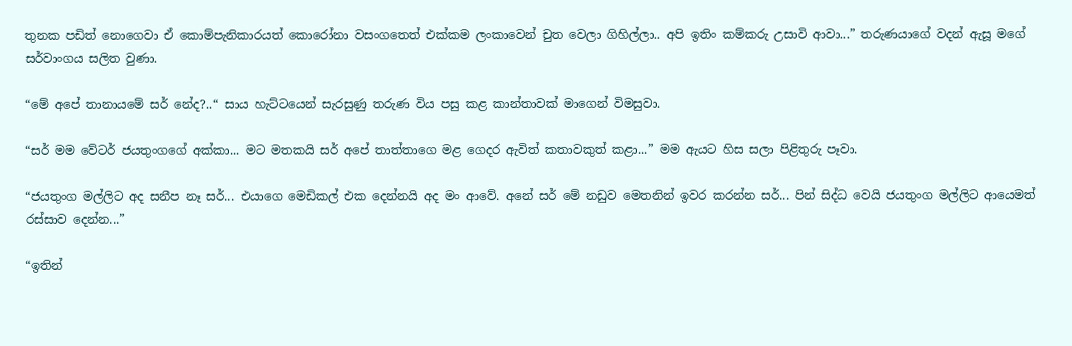තුනක පඩිත් නොගෙවා ඒ කොම්පැනිකාරයත් කොරෝනා වසංගතෙත් එක්කම ලංකාවෙන් චුත වෙලා ගිහිල්ලා.. අපි ඉතිං කම්කරු උසාවි ආවා...” තරුණයාගේ වදන් ඇසූ මගේ සර්වාංගය සලිත වුණා.

“මේ අපේ තානායමේ සර් නේද?..“ සාය හැට්ටයෙන් සැරසුණු තරුණ විය පසු කළ කාන්තාවක් මාගෙන් විමසුවා.

“සර් මම වේටර් ජයතුංගගේ අක්කා... මට මතකයි සර් අපේ තාත්තාගෙ මළ ගෙදර ඇවිත් කතාවකුත් කළා...” මම ඇයට හිස සලා පිළිතුරු පෑවා.

“ජයතුංග මල්ලිට අද සනීප නෑ සර්... එයාගෙ මෙඩිකල් එක දෙන්නයි අද මං ආවේ. අනේ සර් මේ නඩුව මෙතනින් ඉවර කරන්න සර්... පින් සිද්ධ වෙයි ජයතුංග මල්ලිට ආයෙමත් රස්සාව දෙන්න...”

“ඉතින්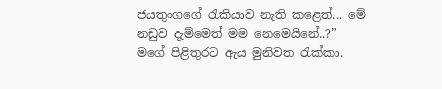ජයතුංගගේ රැකියාව නැති කළෙත්... මේ නඩුව දැම්මෙත් මම නෙමෙයිනේ..?” මගේ පිළිතුරට ඇය මුනිවත රැක්කා.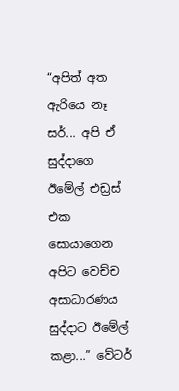“අපිත් අත ඇරියෙ නෑ සර්... අපි ඒ සුද්දාගෙ ඊමේල් එඩ්‍රස් එක සොයාගෙන අපිට වෙච්ච අසාධාරණය සුද්දාට ඊමේල් කළා...” වේටර්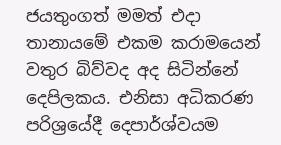ජයතුංගත් මමත් එදා තානායමේ එකම කරාමයෙන් වතුර බිව්වද අද සිටින්නේ දෙපිලකය. එනිසා අධිකරණ පරිශ්‍රයේදී දෙපාර්ශ්වයම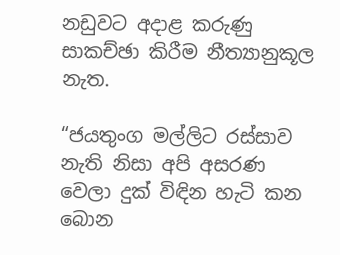නඩුවට අදාළ කරුණු සාකච්ඡා කිරීම නීත්‍යානුකූල නැත.

“ජයතුංග මල්ලිට රස්සාව නැති නිසා අපි අසරණ වෙලා දුක් විඳින හැටි කන බොන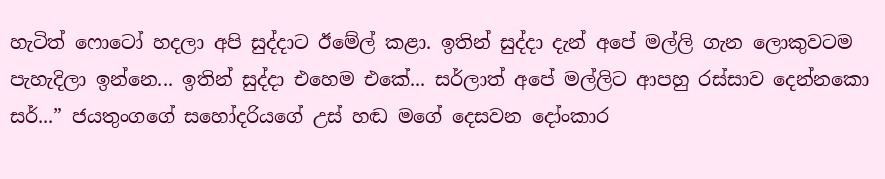හැටිත් ෆොටෝ හදලා අපි සුද්දාට ඊමේල් කළා. ඉතින් සුද්දා දැන් අපේ මල්ලි ගැන ලොකුවටම පැහැදිලා ඉන්නෙ... ඉතින් සුද්දා එහෙම එකේ... සර්ලාත් අපේ මල්ලිට ආපහු රස්සාව දෙන්නකො සර්...” ජයතුංගගේ සහෝදරියගේ උස් හඬ මගේ දෙසවන දෝංකාර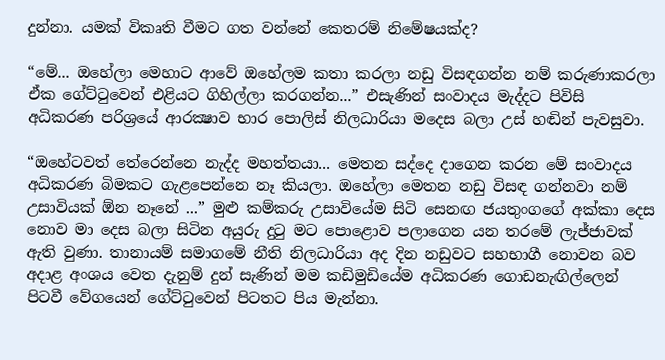දුන්නා. යමක් විකෘති වීමට ගත වන්නේ කෙතරම් නිමේෂයක්ද?

“මේ... ඔහේලා මෙහාට ආවේ ඔහේලම කතා කරලා නඩු විසඳගන්න නම් කරුණාකරලා ඒක ගේට්ටුවෙන් එළියට ගිහිල්ලා කරගන්න...” එසැණින් සංවාදය මැද්දට පිවිසි අධිකරණ පරිශ්‍රයේ ආරක්‍ෂාව භාර පොලිස් නිලධාරියා මදෙස බලා උස් හඬින් පැවසුවා.

“ඔහේටවත් තේරෙන්නෙ නැද්ද මහත්තයා... මෙතන සද්දෙ දාගෙන කරන මේ සංවාදය අධිකරණ බිමකට ගැළපෙන්නෙ නෑ කියලා. ඔහේලා මෙතන නඩු විසඳ ගන්නවා නම් උසාවියක් ඕන නෑනේ ...” මුළු කම්කරු උසාවියේම සිටි සෙනඟ ජයතුංගගේ අක්කා දෙස නොව මා දෙස බලා සිටින අයුරු දුටු මට පොළොව පලාගෙන යන තරමේ ලැජ්ජාවක් ඇති වුණා. තානායම් සමාගමේ නීති නිලධාරියා අද දින නඩුවට සහභාගී නොවන බව අදාළ අංශය වෙත දැනුම් දුන් සැණින් මම කඩිමුඩියේම අධිකරණ ගොඩනැඟිල්ලෙන් පිටවී වේගයෙන් ගේට්ටුවෙන් පිටතට පිය මැන්නා.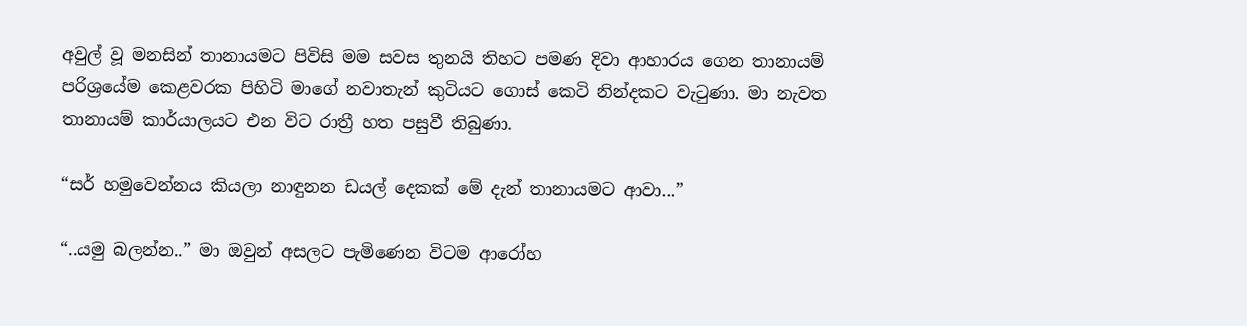අවුල් වූ මනසින් තානායමට පිවිසි මම සවස තුනයි තිහට පමණ දිවා ආහාරය ගෙන තානායම් පරිශ්‍රයේම කෙළවරක පිහිටි මාගේ නවාතැන් කුටියට ගොස් කෙටි නින්දකට වැටුණා. මා නැවත තානායම් කාර්යාලයට එන විට රාත්‍රී හත පසුවී තිබුණා.

“සර් හමුවෙන්නය කියලා නාඳුනන ඩයල් දෙකක් මේ දැන් තානායමට ආවා...”

“..යමු බලන්න..” මා ඔවුන් අසලට පැමිණෙන විටම ආරෝහ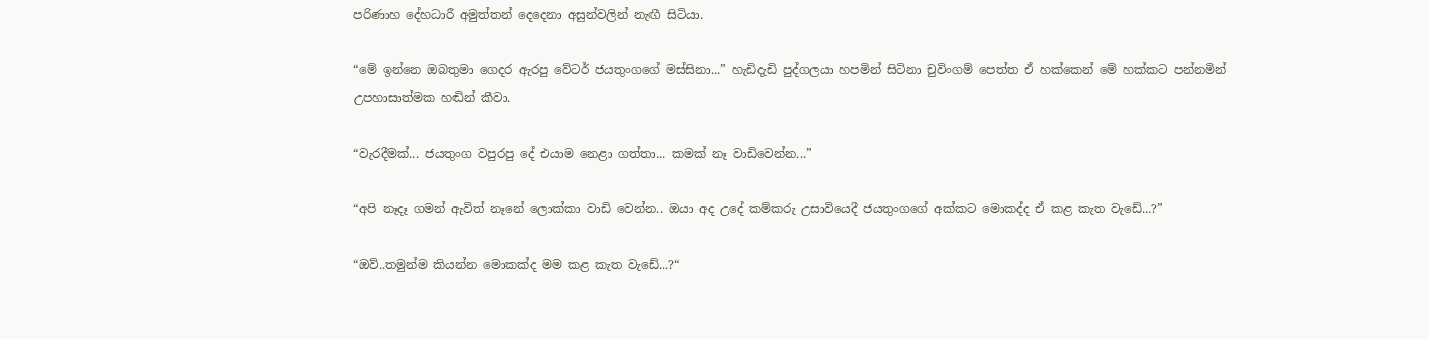පරිණාහ දේහධාරී අමුත්තන් දෙදෙනා අසුන්වලින් නැඟී සිටියා.

“මේ ඉන්නෙ ඔබතුමා ගෙදර ඇරපු වේටර් ජයතුංගගේ මස්සිනා...” හැඩිදැඩි පුද්ගලයා හපමින් සිටිනා චුවිංගම් පෙත්ත ඒ හක්කෙන් මේ හක්කට පන්නමින් උපහාසාත්මක හඬින් කීවා.

“වැරදීමක්... ජයතුංග වපුරපු දේ එයාම නෙළා ගත්තා... කමක් නෑ වාඩිවෙන්න...”

“අපි නෑදෑ ගමන් ඇවිත් නෑනේ ලොක්කා වාඩි වෙන්න.. ඔයා අද උදේ කම්කරු උසාවියෙදී ජයතුංගගේ අක්කට මොකද්ද ඒ කළ කැත වැඩේ...?”

“ඔව්..තමුන්ම කියන්න මොකක්ද මම කළ කැත වැඩේ...?“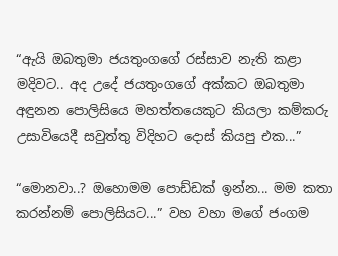“ඇයි ඔබතුමා ජයතුංගගේ රස්සාව නැති කළා මදිවට.. අද උදේ ජයතුංගගේ අක්කට ඔබතුමා අඳුනන පොලිසියෙ මහත්තයෙකුට කියලා කම්කරු උසාවියෙදී සවුත්තු විදිහට දොස් කියපු එක...”

“මොනවා..? ඔහොමම පොඩ්ඩක් ඉන්න... මම කතා කරන්නම් පොලිසියට...” වහ වහා මගේ ජංගම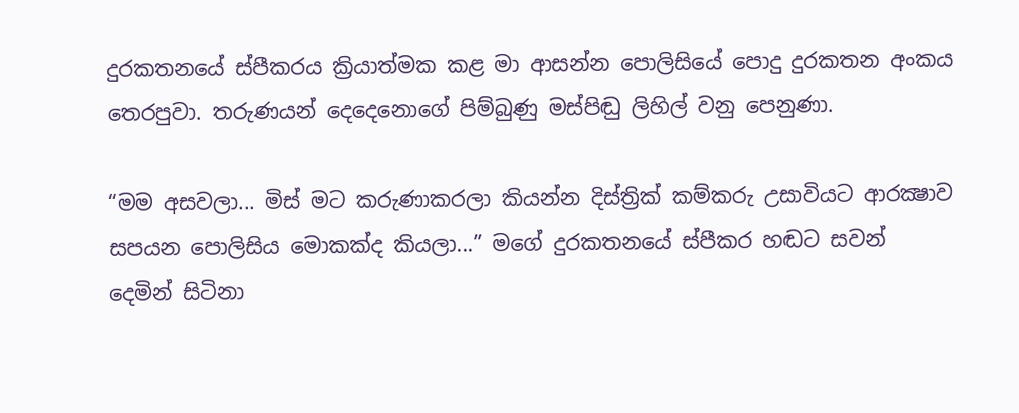දුරකතනයේ ස්පීකරය ක්‍රියාත්මක කළ මා ආසන්න පොලිසියේ පොදු දුරකතන අංකය තෙරපුවා. තරුණයන් දෙදෙනොගේ පිම්බුණු මස්පිඬු ලිහිල් වනු පෙනුණා.

“මම අසවලා... මිස් මට කරුණාකරලා කියන්න දිස්ත්‍රික් කම්කරු උසාවියට ආරක්‍ෂාව සපයන පොලිසිය මොකක්ද කියලා...” මගේ දුරකතනයේ ස්පීකර හඬට සවන් දෙමින් සිටිනා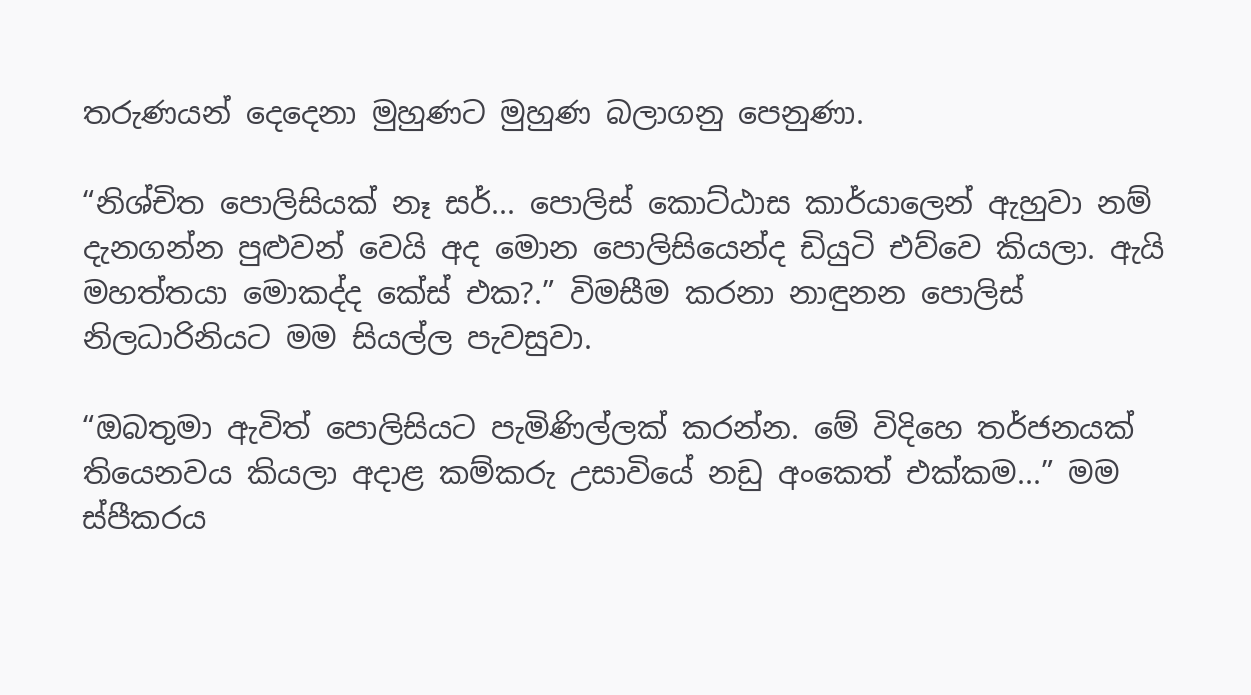තරුණයන් දෙදෙනා මුහුණට මුහුණ බලාගනු පෙනුණා.

“නිශ්චිත පොලිසියක් නෑ සර්... පොලිස් කොට්ඨාස කාර්යාලෙන් ඇහුවා නම් දැනගන්න පුළුවන් වෙයි අද මොන පොලිසියෙන්ද ඩියුටි එව්වෙ කියලා. ඇයි මහත්තයා මොකද්ද කේස් එක?.” විමසීම කරනා නාඳුනන පොලිස් නිලධාරිනියට මම සියල්ල පැවසුවා.

“ඔබතුමා ඇවිත් පොලිසියට පැමිණිල්ලක් කරන්න. මේ විදිහෙ තර්ජනයක් තියෙනවය කියලා අදාළ කම්කරු උසාවියේ නඩු අංකෙත් එක්කම...” මම ස්පීකරය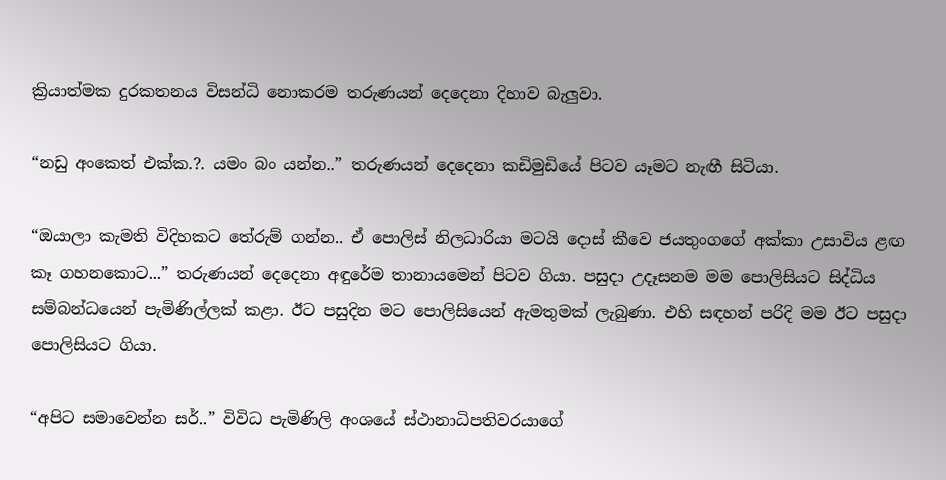ක්‍රියාත්මක දුරකතනය විසන්ධි නොකරම තරුණයන් දෙදෙනා දිහාව බැලුවා.

“නඩු අංකෙත් එක්ක.?. යමං බං යන්න..” තරුණයන් දෙදෙනා කඩිමුඩියේ පිටව යෑමට නැඟී සිටියා.

“ඔයාලා කැමති විදිහකට තේරුම් ගන්න.. ඒ පොලිස් නිලධාරියා මටයි දොස් කීවෙ ජයතුංගගේ අක්කා උසාවිය ළඟ කෑ ගහනකොට...” තරුණයන් දෙදෙනා අඳුරේම තානායමෙන් පිටව ගියා. පසුදා උදෑසනම මම පොලිසියට සිද්ධිය සම්බන්ධයෙන් පැමිණිල්ලක් කළා. ඊට පසුදින මට පොලිසියෙන් ඇමතුමක් ලැබුණා. එහි සඳහන් පරිදි මම ඊට පසුදා පොලිසියට ගියා.

“අපිට සමාවෙන්න සර්..” විවිධ පැමිණිලි අංශයේ ස්ථානාධිපතිවරයාගේ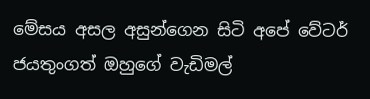මේසය අසල අසුන්ගෙන සිටි අපේ වේටර් ජයතුංගත් ඔහුගේ වැඩිමල්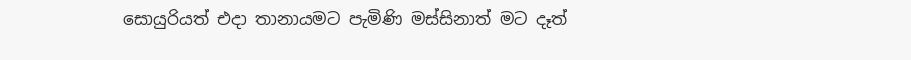සොයුරියත් එදා තානායමට පැමිණි මස්සිනාත් මට දෑත්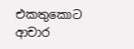එකතුකොට ආචාර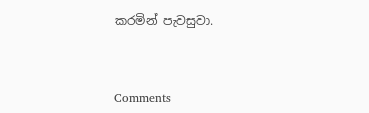කරමින් පැවසුවා.



Comments